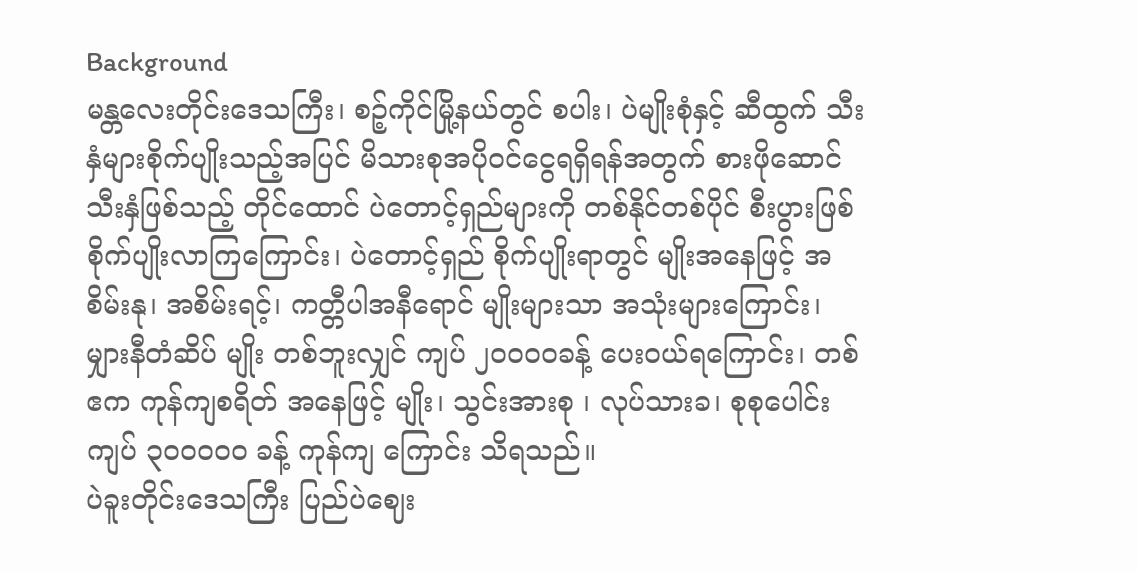Background
မန္တလေးတိုင်းဒေသကြီး၊ စဉ့်ကိုင်မြို့နယ်တွင် စပါး၊ ပဲမျိုးစုံနှင့် ဆီထွက် သီးနှံများစိုက်ပျိုးသည့်အပြင် မိသားစုအပိုဝင်ငွေရရှိရန်အတွက် စားဖိုဆောင် သီးနှံဖြစ်သည့် တိုင်ထောင် ပဲတောင့်ရှည်များကို တစ်နိုင်တစ်ပိုင် စီးပွားဖြစ် စိုက်ပျိုးလာကြကြောင်း၊ ပဲတောင့်ရှည် စိုက်ပျိုးရာတွင် မျိုးအနေဖြင့် အစိမ်းနု၊ အစိမ်းရင့်၊ ကတ္တီပါအနီရောင် မျိုးများသာ အသုံးများကြောင်း၊ မျှားနီတံဆိပ် မျိုး တစ်ဘူးလျှင် ကျပ် ၂၀ဝ၀ဝခန့် ပေးဝယ်ရကြောင်း၊ တစ်ဧက ကုန်ကျစရိတ် အနေဖြင့် မျိုး၊ သွင်းအားစု ၊ လုပ်သားခ၊ စုစုပေါင်း ကျပ် ၃၀ဝ၀ဝ၀ ခန့် ကုန်ကျ ကြောင်း သိရသည်။
ပဲခူးတိုင်းဒေသကြီး ပြည်ပဲဈေး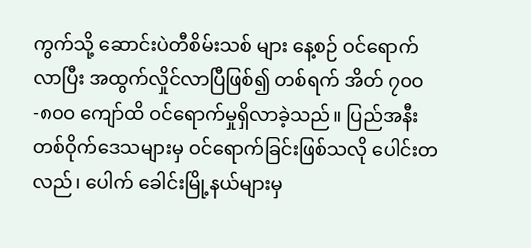ကွက်သို့ ဆောင်းပဲတီစိမ်းသစ် များ နေ့စဉ် ဝင်ရောက်လာပြီး အထွက်လှိုင်လာပြီဖြစ်၍ တစ်ရက် အိတ် ၇၀ဝ-၈၀ဝ ကျော်ထိ ဝင်ရောက်မှုရှိလာခဲ့သည်။ ပြည်အနီး တစ်ဝိုက်ဒေသများမှ ဝင်ရောက်ခြင်းဖြစ်သလို ပေါင်းတလည်၊ ပေါက် ခေါင်းမြို့နယ်များမှ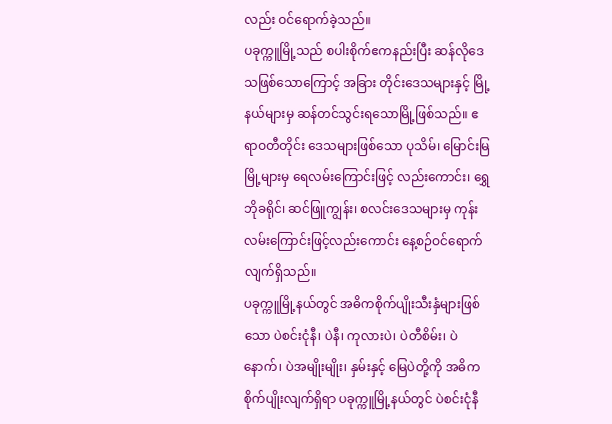လည်း ဝင်ရောက်ခဲ့သည်။
ပခုက္ကူမြို့သည် စပါးစိုက်ဧကနည်းပြီး ဆန်လိုဒေသဖြစ်သောကြောင့် အခြား တိုင်းဒေသများနှင့် မြို့နယ်များမှ ဆန်တင်သွင်းရသောမြို့ဖြစ်သည်။ ဧရာဝတီတိုင်း ဒေသများဖြစ်သော ပုသိမ်၊ မြောင်းမြမြို့များမှ ရေလမ်းကြောင်းဖြင့် လည်းကောင်း၊ ရွှေဘိုခရိုင်၊ ဆင်ဖြူကျွန်း၊ စလင်းဒေသများမှ ကုန်းလမ်းကြောင်းဖြင့်လည်းကောင်း နေ့စဉ်ဝင်ရောက်လျက်ရှိသည်။
ပခုက္ကူမြို့နယ်တွင် အဓိကစိုက်ပျိုးသီးနှံများဖြစ်သော ပဲစင်းငုံနီ၊ ပဲနီ၊ ကုလားပဲ၊ ပဲတီစိမ်း၊ ပဲနောက်၊ ပဲအမျိုးမျိုး၊ နှမ်းနှင့် မြေပဲတို့ကို အဓိကစိုက်ပျိုးလျက်ရှိရာ ပခုက္ကူမြို့နယ်တွင် ပဲစင်းငုံနီ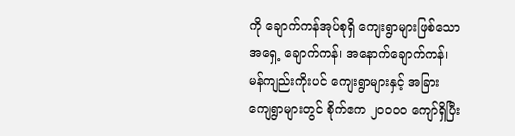ကို ချောက်ကန်အုပ်စုရှိ ကျေးရွာများဖြစ်သော အရှေ့ ချောက်ကန်၊ အနောက်ချောက်ကန်၊ မန်ကျည်းကိုးပင် ကျေးရွာများနှင့် အခြားကျေရွာများတွင် စိုက်ဧက ၂၀ဝ၀ဝ ကျော်ရှိပြီး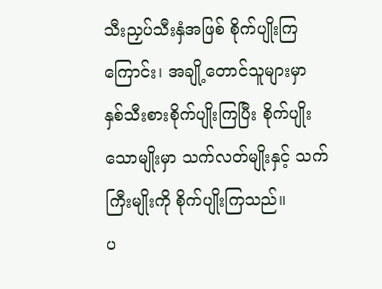သီးညှပ်သီးနှံအဖြစ် စိုက်ပျိုးကြကြောင်း၊ အချို့တောင်သူများမှာ နှစ်သီးစားစိုက်ပျိုးကြပြီး စိုက်ပျိုးသောမျိုးမှာ သက်လတ်မျိုးနှင့် သက်ကြီးမျိုးကို စိုက်ပျိုးကြသည်။
ပ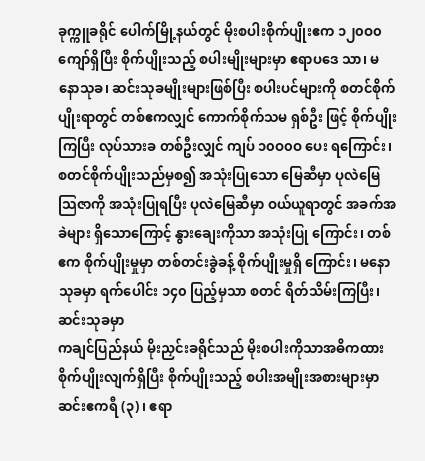ခုက္ကူခရိုင် ပေါက်မြို့နယ်တွင် မိုးစပါးစိုက်ပျိုးဧက ၁၂၀ဝ၀ ကျော်ရှိပြီး စိုက်ပျိုးသည့် စပါးမျိုးများမှာ ဧရာပဒေ သာ၊ မနောသုခ၊ ဆင်းသုခမျိုးများဖြစ်ပြီး စပါးပင်များကို စတင်စိုက်ပျိုးရာတွင် တစ်ဧကလျှင် ကောက်စိုက်သမ ရှစ်ဦး ဖြင့် စိုက်ပျိုးကြပြီး လုပ်သားခ တစ်ဦးလျှင် ကျပ် ၁၀ဝ၀ဝ ပေး ရကြောင်း၊ စတင်စိုက်ပျိုးသည်မှစ၍ အသုံးပြုသော မြေဆီမှာ ပုလဲမြေသြဇာကို အသုံးပြုရပြီး ပုလဲမြေဆီမှာ ဝယ်ယူရာတွင် အခက်အခဲများ ရှိသောကြောင့် နွားချေးကိုသာ အသုံးပြု ကြောင်း၊ တစ်ဧက စိုက်ပျိုးမှုမှာ တစ်တင်းခွဲခန့် စိုက်ပျိုးမှုရှိ ကြောင်း၊ မနောသုခမှာ ရက်ပေါင်း ၁၄၀ ပြည့်မှသာ စတင် ရိတ်သိမ်းကြပြီး၊ ဆင်းသုခမှာ
ကချင်ပြည်နယ် မိုးညှင်းခရိုင်သည် မိုးစပါးကိုသာအဓိကထား စိုက်ပျိုးလျက်ရှိပြီး စိုက်ပျိုးသည့် စပါးအမျိုးအစားများမှာ ဆင်းဧကရီ (၃)၊ ဧရာ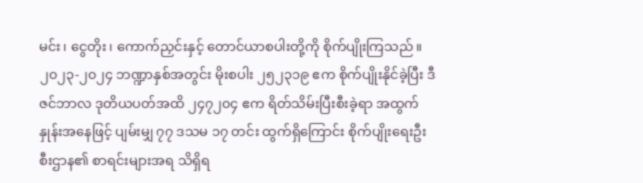မင်း၊ ငွေတိုး၊ ကောက်ညှင်းနှင့် တောင်ယာစပါးတို့ကို စိုက်ပျိုးကြသည်။
၂၀၂၃-၂၀၂၄ ဘဏ္ဍာနှစ်အတွင်း မိုးစပါး ၂၅၂၃၁၉ ဧက စိုက်ပျိုးနိုင်ခဲ့ပြီး ဒီဇင်ဘာလ ဒုတိယပတ်အထိ ၂၄၇၂၀၄ ဧက ရိတ်သိမ်းပြီးစီးခဲ့ရာ အထွက်နှုန်းအနေဖြင့် ပျမ်းမျှ ၇၇ ဒသမ ၁၇ တင်း ထွက်ရှိကြောင်း စိုက်ပျိုးရေးဦးစီးဌာန၏ စာရင်းများအရ သိရှိရ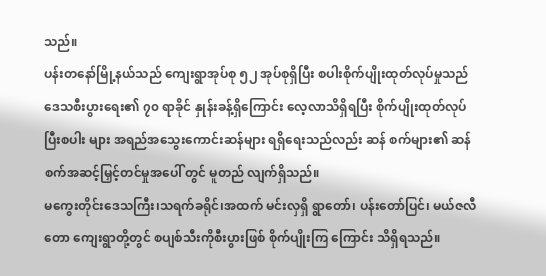သည်။
ပန်းတနော်မြို့နယ်သည် ကျေးရွာအုပ်စု ၅၂ အုပ်စုရှိပြီး စပါးစိုက်ပျိုးထုတ်လုပ်မှုသည် ဒေသစီးပွားရေး၏ ၇၀ ရာခိုင် နှုန်းခန့်ရှိကြောင်း လေ့လာသိရှိရပြီး စိုက်ပျိုးထုတ်လုပ်ပြီးစပါး များ အရည်အသွေးကောင်းဆန်များ ရရှိရေးသည်လည်း ဆန် စက်များ၏ ဆန်စက်အဆင့်မြှင့်တင်မှုအပေါ် တွင် မူတည် လျက်ရှိသည်။
မကွေးတိုင်းဒေသကြီး၊သရက်ခရိုင်၊အထက် မင်းလှရှိ ရွာတော်၊ ပန်းတော်ပြင်၊ မယ်ဇလီတော ကျေးရွာတို့တွင် စပျစ်သီးကိုစီးပွားဖြစ် စိုက်ပျိုးကြ ကြောင်း သိရှိရသည်။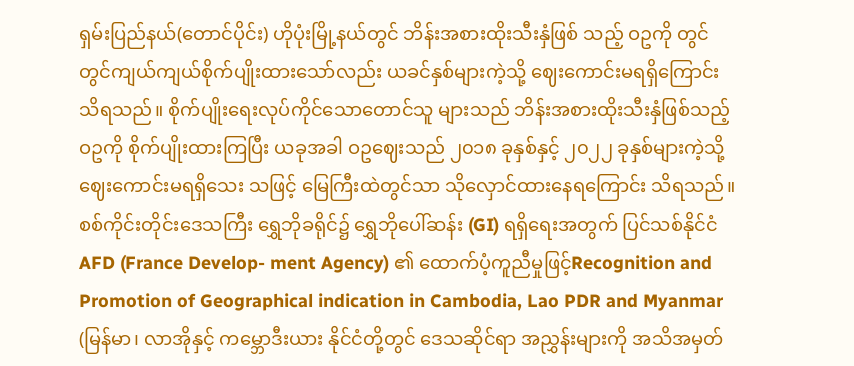ရှမ်းပြည်နယ်(တောင်ပိုင်း) ဟိုပုံးမြို့နယ်တွင် ဘိန်းအစားထိုးသီးနှံဖြစ် သည့် ဝဥကို တွင်တွင်ကျယ်ကျယ်စိုက်ပျိုးထားသော်လည်း ယခင်နှစ်များကဲ့သို့ ဈေးကောင်းမရရှိကြောင်း သိရသည်။ စိုက်ပျိုးရေးလုပ်ကိုင်သောတောင်သူ များသည် ဘိန်းအစားထိုးသီးနှံဖြစ်သည့် ဝဥကို စိုက်ပျိုးထားကြပြီး ယခုအခါ ဝဥဈေးသည် ၂၀၁၈ ခုနှစ်နှင့် ၂၀၂၂ ခုနှစ်များကဲ့သို့ ဈေးကောင်းမရရှိသေး သဖြင့် မြေကြီးထဲတွင်သာ သိုလှောင်ထားနေရကြောင်း သိရသည်။
စစ်ကိုင်းတိုင်းဒေသကြီး ရွှေဘိုခရိုင်၌ ရွှေဘိုပေါ်ဆန်း (GI) ရရှိရေးအတွက် ပြင်သစ်နိုင်ငံAFD (France Develop- ment Agency) ၏ ထောက်ပံ့ကူညီမှုဖြင့်Recognition and Promotion of Geographical indication in Cambodia, Lao PDR and Myanmar (မြန်မာ၊ လာအိုနှင့် ကမ္ဘောဒီးယား နိုင်ငံတို့တွင် ဒေသဆိုင်ရာ အညွှန်းများကို အသိအမှတ်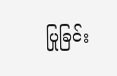ပြုခြင်း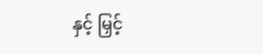နှင့် မြှင့်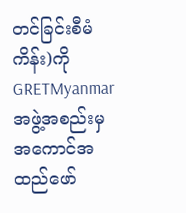တင်ခြင်းစီမံကိန်း)ကိုGRETMyanmarအဖွဲ့အစည်းမှ အကောင်အထည်ဖော်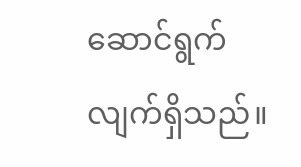ဆောင်ရွက်လျက်ရှိသည်။